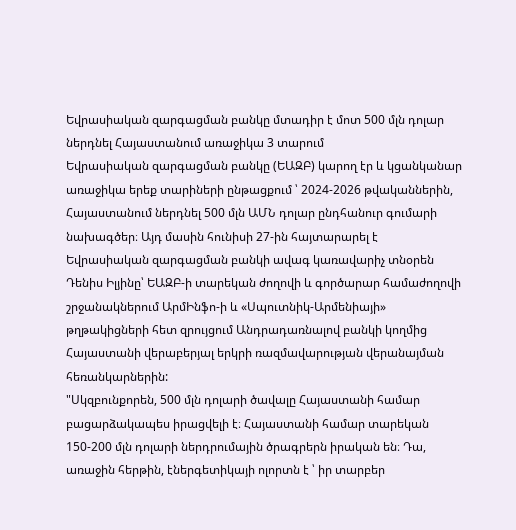Եվրասիական զարգացման բանկը մտադիր է մոտ 500 մլն դոլար ներդնել Հայաստանում առաջիկա 3 տարում
Եվրասիական զարգացման բանկը (ԵԱԶԲ) կարող էր և կցանկանար առաջիկա երեք տարիների ընթացքում ՝ 2024-2026 թվականներին, Հայաստանում ներդնել 500 մլն ԱՄՆ դոլար ընդհանուր գումարի նախագծեր։ Այդ մասին հունիսի 27-ին հայտարարել է Եվրասիական զարգացման բանկի ավագ կառավարիչ տնօրեն Դենիս Իլյինը՝ ԵԱԶԲ-ի տարեկան ժողովի և գործարար համաժողովի շրջանակներում ԱրմԻնֆո-ի և «Սպուտնիկ-Արմենիայի» թղթակիցների հետ զրույցում Անդրադառնալով բանկի կողմից Հայաստանի վերաբերյալ երկրի ռազմավարության վերանայման հեռանկարներին:
"Սկզբունքորեն, 500 մլն դոլարի ծավալը Հայաստանի համար բացարձակապես իրացվելի է։ Հայաստանի համար տարեկան 150-200 մլն դոլարի ներդրումային ծրագրերն իրական են։ Դա, առաջին հերթին, էներգետիկայի ոլորտն է ՝ իր տարբեր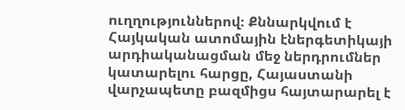ուղղություններով։ Քննարկվում է Հայկական ատոմային էներգետիկայի արդիականացման մեջ ներդրումներ կատարելու հարցը, Հայաստանի վարչապետը բազմիցս հայտարարել է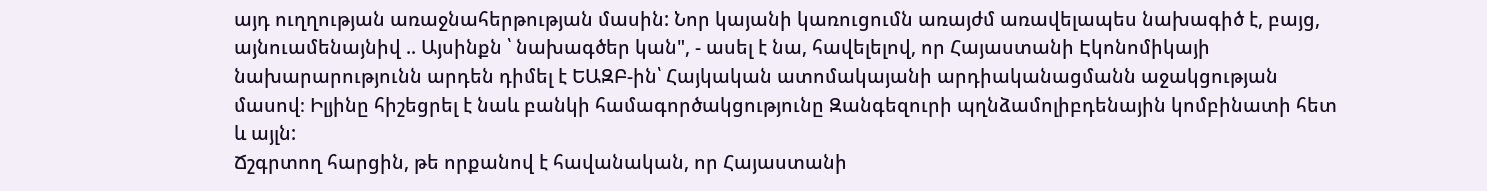այդ ուղղության առաջնահերթության մասին: Նոր կայանի կառուցումն առայժմ առավելապես նախագիծ է, բայց, այնուամենայնիվ .. Այսինքն ՝ նախագծեր կան", - ասել է նա, հավելելով, որ Հայաստանի Էկոնոմիկայի նախարարությունն արդեն դիմել է ԵԱԶԲ-ին՝ Հայկական ատոմակայանի արդիականացմանն աջակցության մասով։ Իլյինը հիշեցրել է նաև բանկի համագործակցությունը Զանգեզուրի պղնձամոլիբդենային կոմբինատի հետ և այլն:
Ճշգրտող հարցին, թե որքանով է հավանական, որ Հայաստանի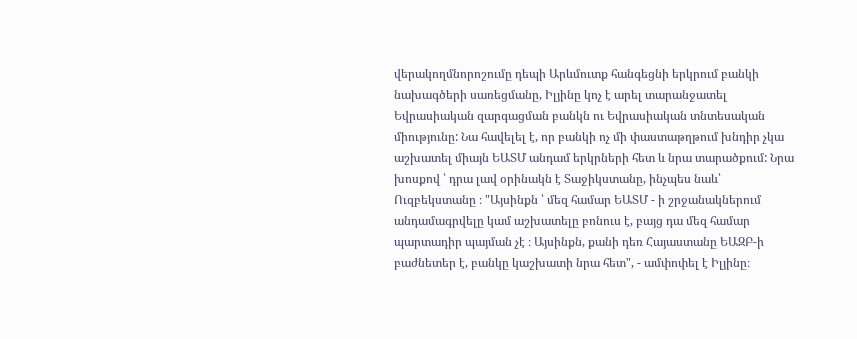վերակողմնորոշումը դեպի Արևմուտք հանգեցնի երկրում բանկի նախագծերի սառեցմանը, Իլյինը կոչ է արել տարանջատել Եվրասիական զարգացման բանկն ու Եվրասիական տնտեսական միությունը: Նա հավելել է, որ բանկի ոչ մի փաստաթղթում խնդիր չկա աշխատել միայն ԵԱՏՄ անդամ երկրների հետ և նրա տարածքում: Նրա խոսքով ՝ դրա լավ օրինակն է Տաջիկստանը, ինչպես նաև՝ Ուզբեկստանը ։ "Այսինքն ՝ մեզ համար ԵԱՏՄ - ի շրջանակներում անդամագրվելը կամ աշխատելը բոնուս է, բայց դա մեզ համար պարտադիր պայման չէ ։ Այսինքն, քանի դեռ Հայաստանը ԵԱԶԲ-ի բաժնետեր է, բանկը կաշխատի նրա հետ", - ամփոփել է Իլյինը։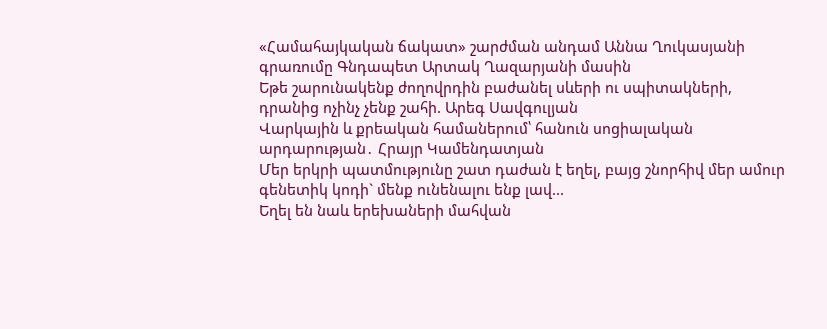«Համահայկական ճակատ» շարժման անդամ Աննա Ղուկասյանի գրառումը Գնդապետ Արտակ Ղազարյանի մասին
Եթե շարունակենք ժողովրդին բաժանել սևերի ու սպիտակների, դրանից ոչինչ չենք շահի. Արեգ Սավգուլյան
Վարկային և քրեական համաներում՝ հանուն սոցիալական արդարության․ Հրայր Կամենդատյան
Մեր երկրի պատմությունը շատ դաժան է եղել, բայց շնորհիվ մեր ամուր գենետիկ կոդի` մենք ունենալու ենք լավ...
Եղել են նաև երեխաների մահվան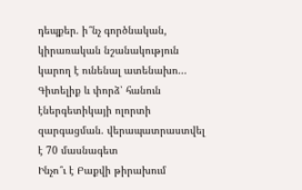դեպքեր. ի՞նչ գործնական, կիրառական նշանակություն կարող է ունենալ ատենախո...
Գիտելիք և փորձ՝ հանուն էներգետիկայի ոլորտի զարգացման. վերապատրաստվել է 70 մասնագետ
Ինչո՞ւ է Բաքվի թիրախում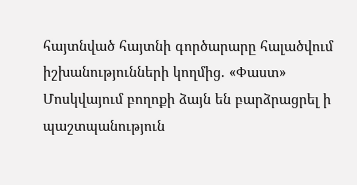հայտնված հայտնի գործարարը հալածվում իշխանությունների կողմից. «Փաստ»
Մոսկվայում բողոքի ձայն են բարձրացրել ի պաշտպանություն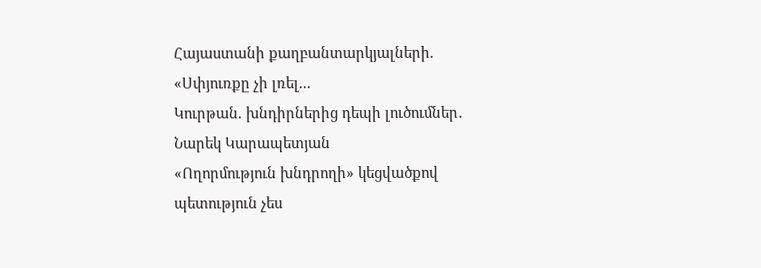Հայաստանի քաղբանտարկյալների. «Սփյուռքը չի լռել...
Կուրթան. խնդիրներից դեպի լուծումներ․ Նարեկ Կարապետյան
«Ողորմություն խնդրողի» կեցվածքով պետություն չես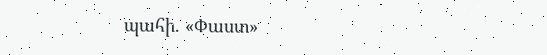պահի. «Փաստ»